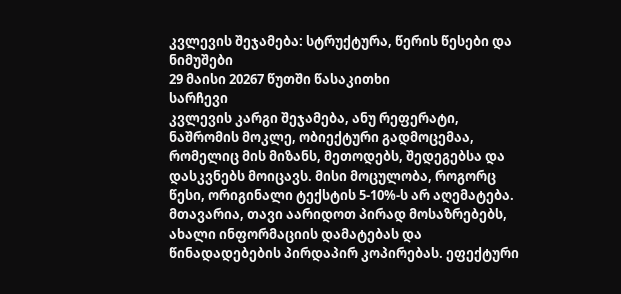კვლევის შეჯამება: სტრუქტურა, წერის წესები და ნიმუშები
29 მაისი 20267 წუთში წასაკითხი
სარჩევი
კვლევის კარგი შეჯამება, ანუ რეფერატი, ნაშრომის მოკლე, ობიექტური გადმოცემაა, რომელიც მის მიზანს, მეთოდებს, შედეგებსა და დასკვნებს მოიცავს. მისი მოცულობა, როგორც წესი, ორიგინალი ტექსტის 5-10%-ს არ აღემატება. მთავარია, თავი აარიდოთ პირად მოსაზრებებს, ახალი ინფორმაციის დამატებას და წინადადებების პირდაპირ კოპირებას. ეფექტური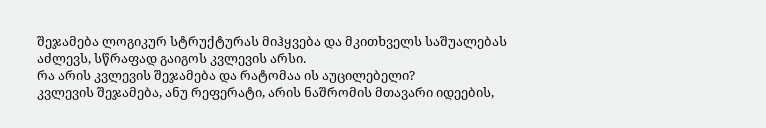შეჯამება ლოგიკურ სტრუქტურას მიჰყვება და მკითხველს საშუალებას აძლევს, სწრაფად გაიგოს კვლევის არსი.
რა არის კვლევის შეჯამება და რატომაა ის აუცილებელი?
კვლევის შეჯამება, ანუ რეფერატი, არის ნაშრომის მთავარი იდეების,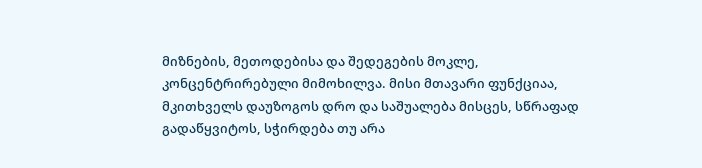მიზნების, მეთოდებისა და შედეგების მოკლე, კონცენტრირებული მიმოხილვა. მისი მთავარი ფუნქციაა, მკითხველს დაუზოგოს დრო და საშუალება მისცეს, სწრაფად გადაწყვიტოს, სჭირდება თუ არა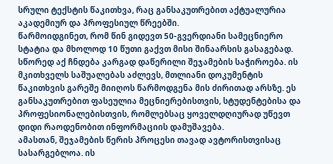სრული ტექსტის წაკითხვა, რაც განსაკუთრებით აქტუალურია აკადემიურ და პროფესიულ წრეებში.
წარმოიდგინეთ, რომ წინ გიდევთ 50-გვერდიანი სამეცნიერო სტატია და მხოლოდ 10 წუთი გაქვთ მისი შინაარსის გასაგებად. სწორედ აქ ჩნდება კარგად დაწერილი შეჯამების საჭიროება. ის მკითხველს საშუალებას აძლევს, მთლიანი დოკუმენტის წაკითხვის გარეშე მიიღოს წარმოდგენა მის ძირითად არსზე. ეს განსაკუთრებით ფასეულია მეცნიერებისთვის, სტუდენტებისა და პროფესიონალებისთვის, რომლებსაც ყოველდღიურად უწევთ დიდი რაოდენობით ინფორმაციის დამუშავება.
ამასთან, შეჯამების წერის პროცესი თავად ავტორისთვისაც სასარგებლოა. ის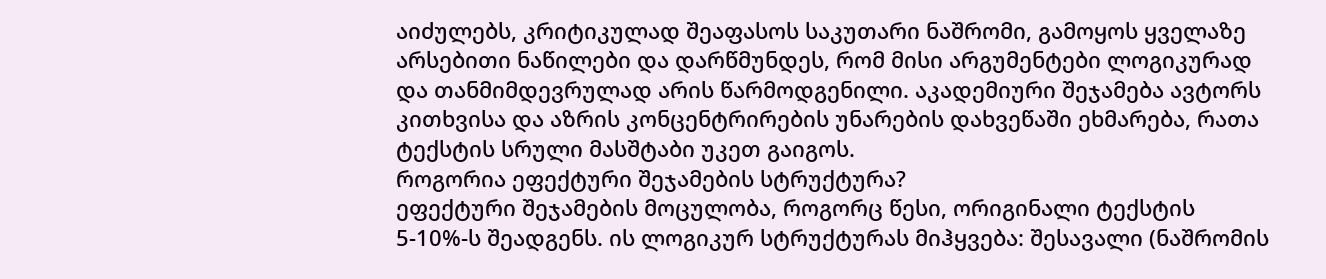აიძულებს, კრიტიკულად შეაფასოს საკუთარი ნაშრომი, გამოყოს ყველაზე არსებითი ნაწილები და დარწმუნდეს, რომ მისი არგუმენტები ლოგიკურად და თანმიმდევრულად არის წარმოდგენილი. აკადემიური შეჯამება ავტორს კითხვისა და აზრის კონცენტრირების უნარების დახვეწაში ეხმარება, რათა ტექსტის სრული მასშტაბი უკეთ გაიგოს.
როგორია ეფექტური შეჯამების სტრუქტურა?
ეფექტური შეჯამების მოცულობა, როგორც წესი, ორიგინალი ტექსტის 5-10%-ს შეადგენს. ის ლოგიკურ სტრუქტურას მიჰყვება: შესავალი (ნაშრომის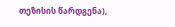თეზისის წარდგენა),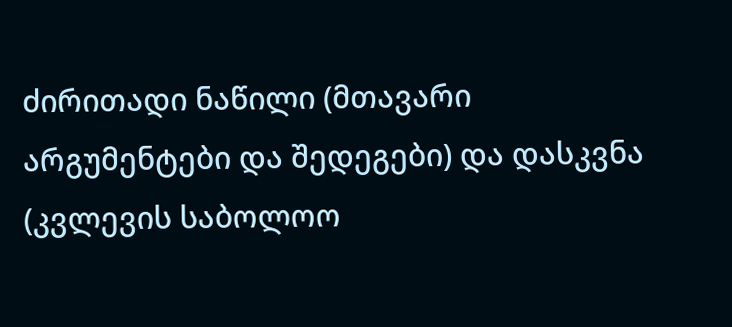ძირითადი ნაწილი (მთავარი არგუმენტები და შედეგები) და დასკვნა (კვლევის საბოლოო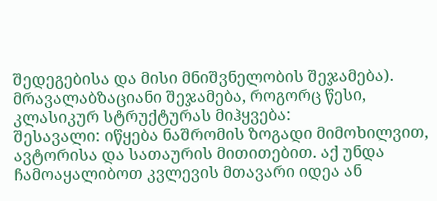შედეგებისა და მისი მნიშვნელობის შეჯამება).
მრავალაბზაციანი შეჯამება, როგორც წესი, კლასიკურ სტრუქტურას მიჰყვება:
შესავალი: იწყება ნაშრომის ზოგადი მიმოხილვით, ავტორისა და სათაურის მითითებით. აქ უნდა ჩამოაყალიბოთ კვლევის მთავარი იდეა ან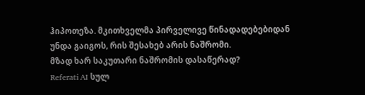ჰიპოთეზა. მკითხველმა პირველივე წინადადებებიდან უნდა გაიგოს, რის შესახებ არის ნაშრომი.
მზად ხარ საკუთარი ნაშრომის დასაწერად?
Referati AI სულ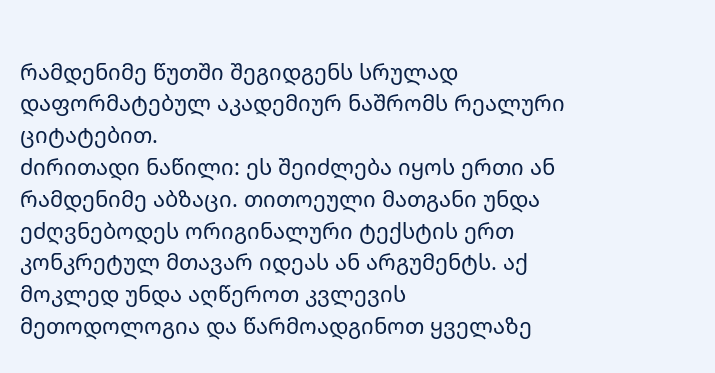რამდენიმე წუთში შეგიდგენს სრულად დაფორმატებულ აკადემიურ ნაშრომს რეალური ციტატებით.
ძირითადი ნაწილი: ეს შეიძლება იყოს ერთი ან რამდენიმე აბზაცი. თითოეული მათგანი უნდა ეძღვნებოდეს ორიგინალური ტექსტის ერთ კონკრეტულ მთავარ იდეას ან არგუმენტს. აქ მოკლედ უნდა აღწეროთ კვლევის მეთოდოლოგია და წარმოადგინოთ ყველაზე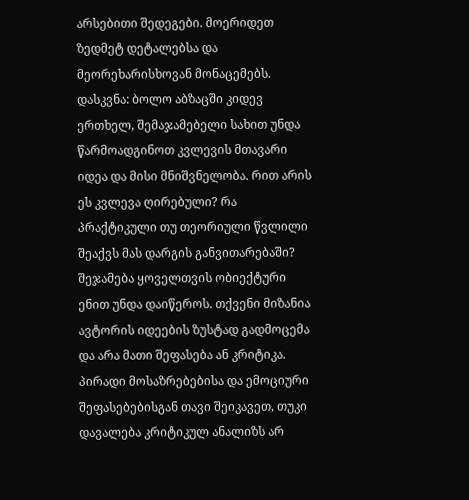არსებითი შედეგები. მოერიდეთ ზედმეტ დეტალებსა და მეორეხარისხოვან მონაცემებს.
დასკვნა: ბოლო აბზაცში კიდევ ერთხელ, შემაჯამებელი სახით უნდა წარმოადგინოთ კვლევის მთავარი იდეა და მისი მნიშვნელობა. რით არის ეს კვლევა ღირებული? რა პრაქტიკული თუ თეორიული წვლილი შეაქვს მას დარგის განვითარებაში?
შეჯამება ყოველთვის ობიექტური ენით უნდა დაიწეროს. თქვენი მიზანია ავტორის იდეების ზუსტად გადმოცემა და არა მათი შეფასება ან კრიტიკა. პირადი მოსაზრებებისა და ემოციური შეფასებებისგან თავი შეიკავეთ, თუკი დავალება კრიტიკულ ანალიზს არ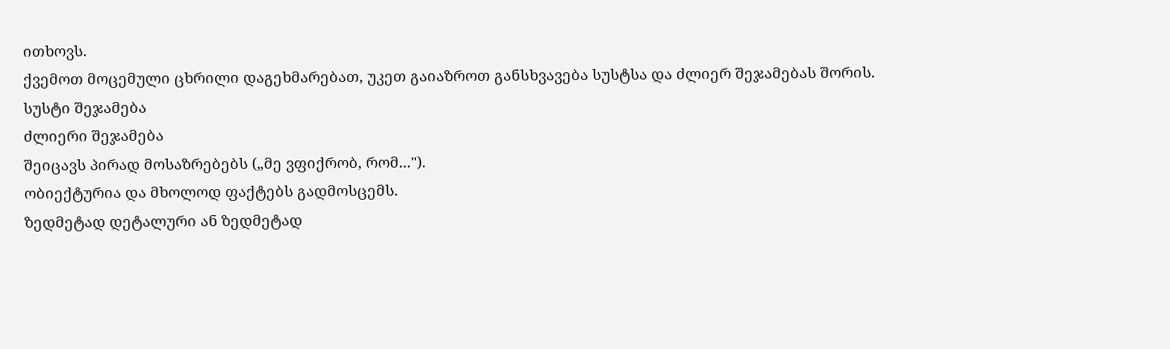ითხოვს.
ქვემოთ მოცემული ცხრილი დაგეხმარებათ, უკეთ გაიაზროთ განსხვავება სუსტსა და ძლიერ შეჯამებას შორის.
სუსტი შეჯამება
ძლიერი შეჯამება
შეიცავს პირად მოსაზრებებს („მე ვფიქრობ, რომ...").
ობიექტურია და მხოლოდ ფაქტებს გადმოსცემს.
ზედმეტად დეტალური ან ზედმეტად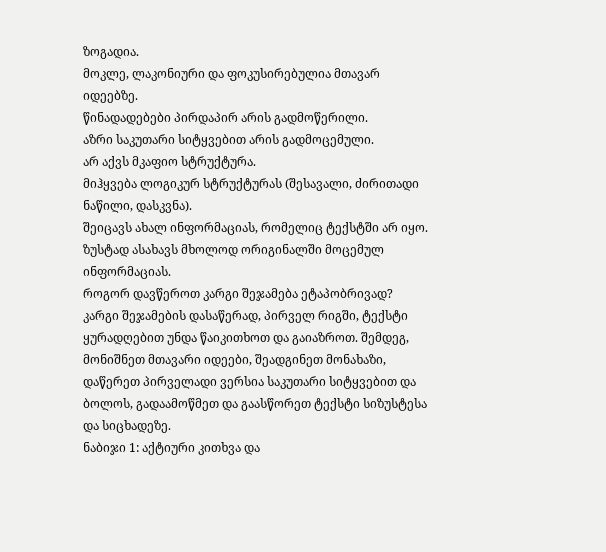ზოგადია.
მოკლე, ლაკონიური და ფოკუსირებულია მთავარ იდეებზე.
წინადადებები პირდაპირ არის გადმოწერილი.
აზრი საკუთარი სიტყვებით არის გადმოცემული.
არ აქვს მკაფიო სტრუქტურა.
მიჰყვება ლოგიკურ სტრუქტურას (შესავალი, ძირითადი ნაწილი, დასკვნა).
შეიცავს ახალ ინფორმაციას, რომელიც ტექსტში არ იყო.
ზუსტად ასახავს მხოლოდ ორიგინალში მოცემულ ინფორმაციას.
როგორ დავწეროთ კარგი შეჯამება ეტაპობრივად?
კარგი შეჯამების დასაწერად, პირველ რიგში, ტექსტი ყურადღებით უნდა წაიკითხოთ და გაიაზროთ. შემდეგ, მონიშნეთ მთავარი იდეები, შეადგინეთ მონახაზი, დაწერეთ პირველადი ვერსია საკუთარი სიტყვებით და ბოლოს, გადაამოწმეთ და გაასწორეთ ტექსტი სიზუსტესა და სიცხადეზე.
ნაბიჯი 1: აქტიური კითხვა და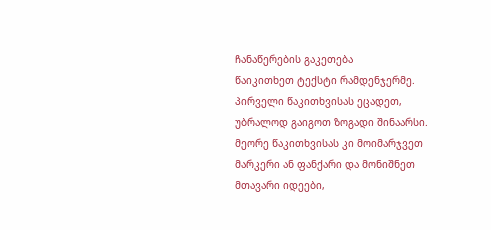ჩანაწერების გაკეთება
წაიკითხეთ ტექსტი რამდენჯერმე. პირველი წაკითხვისას ეცადეთ, უბრალოდ გაიგოთ ზოგადი შინაარსი. მეორე წაკითხვისას კი მოიმარჯვეთ მარკერი ან ფანქარი და მონიშნეთ მთავარი იდეები,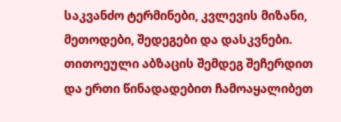საკვანძო ტერმინები, კვლევის მიზანი, მეთოდები, შედეგები და დასკვნები. თითოეული აბზაცის შემდეგ შეჩერდით და ერთი წინადადებით ჩამოაყალიბეთ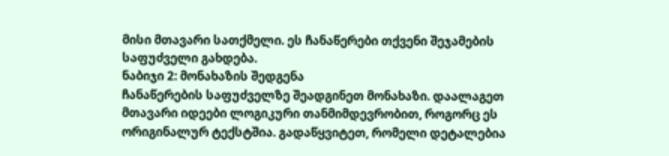მისი მთავარი სათქმელი. ეს ჩანაწერები თქვენი შეჯამების საფუძველი გახდება.
ნაბიჯი 2: მონახაზის შედგენა
ჩანაწერების საფუძველზე შეადგინეთ მონახაზი. დაალაგეთ მთავარი იდეები ლოგიკური თანმიმდევრობით, როგორც ეს ორიგინალურ ტექსტშია. გადაწყვიტეთ, რომელი დეტალებია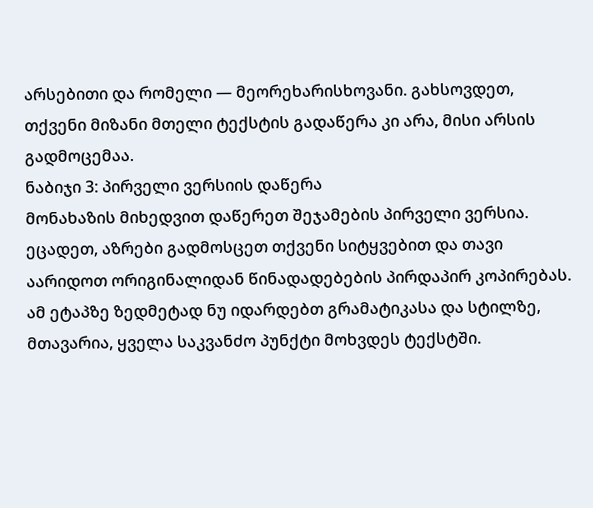არსებითი და რომელი — მეორეხარისხოვანი. გახსოვდეთ, თქვენი მიზანი მთელი ტექსტის გადაწერა კი არა, მისი არსის გადმოცემაა.
ნაბიჯი 3: პირველი ვერსიის დაწერა
მონახაზის მიხედვით დაწერეთ შეჯამების პირველი ვერსია. ეცადეთ, აზრები გადმოსცეთ თქვენი სიტყვებით და თავი აარიდოთ ორიგინალიდან წინადადებების პირდაპირ კოპირებას. ამ ეტაპზე ზედმეტად ნუ იდარდებთ გრამატიკასა და სტილზე, მთავარია, ყველა საკვანძო პუნქტი მოხვდეს ტექსტში.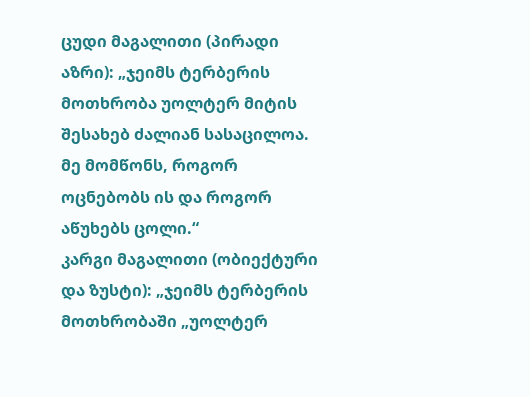ცუდი მაგალითი (პირადი აზრი): „ჯეიმს ტერბერის მოთხრობა უოლტერ მიტის შესახებ ძალიან სასაცილოა. მე მომწონს, როგორ ოცნებობს ის და როგორ აწუხებს ცოლი.“
კარგი მაგალითი (ობიექტური და ზუსტი): „ჯეიმს ტერბერის მოთხრობაში „უოლტერ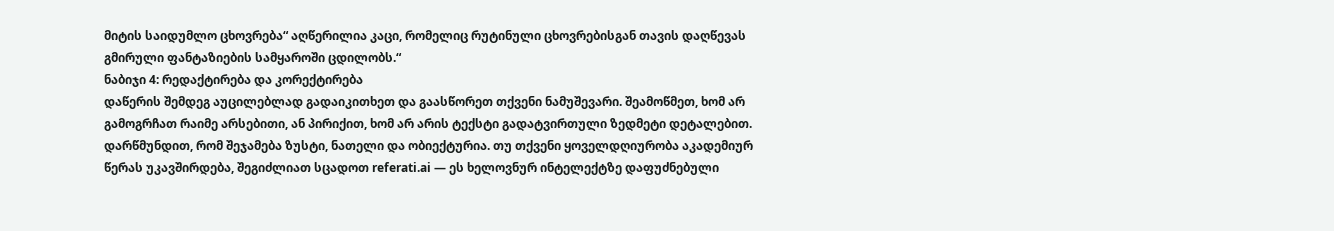მიტის საიდუმლო ცხოვრება“ აღწერილია კაცი, რომელიც რუტინული ცხოვრებისგან თავის დაღწევას გმირული ფანტაზიების სამყაროში ცდილობს.“
ნაბიჯი 4: რედაქტირება და კორექტირება
დაწერის შემდეგ აუცილებლად გადაიკითხეთ და გაასწორეთ თქვენი ნამუშევარი. შეამოწმეთ, ხომ არ გამოგრჩათ რაიმე არსებითი, ან პირიქით, ხომ არ არის ტექსტი გადატვირთული ზედმეტი დეტალებით. დარწმუნდით, რომ შეჯამება ზუსტი, ნათელი და ობიექტურია. თუ თქვენი ყოველდღიურობა აკადემიურ წერას უკავშირდება, შეგიძლიათ სცადოთ referati.ai — ეს ხელოვნურ ინტელექტზე დაფუძნებული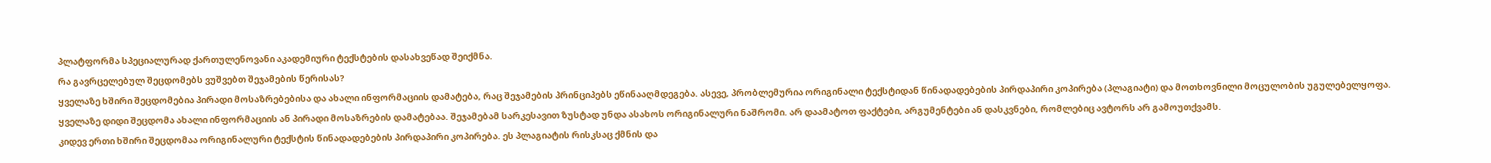პლატფორმა სპეციალურად ქართულენოვანი აკადემიური ტექსტების დასახვეწად შეიქმნა.
რა გავრცელებულ შეცდომებს ვუშვებთ შეჯამების წერისას?
ყველაზე ხშირი შეცდომებია პირადი მოსაზრებებისა და ახალი ინფორმაციის დამატება, რაც შეჯამების პრინციპებს ეწინააღმდეგება. ასევე, პრობლემურია ორიგინალი ტექსტიდან წინადადებების პირდაპირი კოპირება (პლაგიატი) და მოთხოვნილი მოცულობის უგულებელყოფა.
ყველაზე დიდი შეცდომა ახალი ინფორმაციის ან პირადი მოსაზრების დამატებაა. შეჯამებამ სარკესავით ზუსტად უნდა ასახოს ორიგინალური ნაშრომი. არ დაამატოთ ფაქტები, არგუმენტები ან დასკვნები, რომლებიც ავტორს არ გამოუთქვამს.
კიდევ ერთი ხშირი შეცდომაა ორიგინალური ტექსტის წინადადებების პირდაპირი კოპირება. ეს პლაგიატის რისკსაც ქმნის და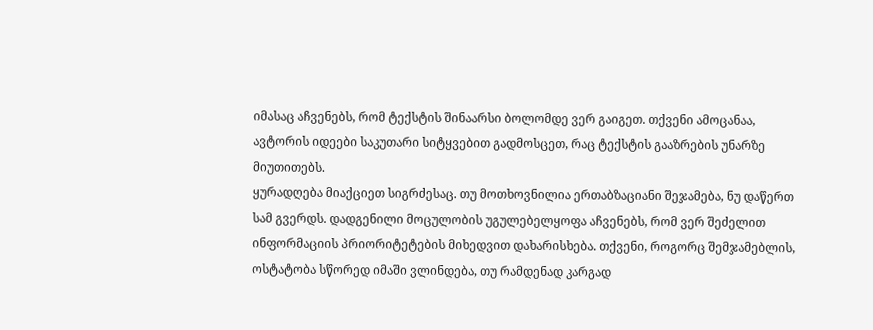იმასაც აჩვენებს, რომ ტექსტის შინაარსი ბოლომდე ვერ გაიგეთ. თქვენი ამოცანაა, ავტორის იდეები საკუთარი სიტყვებით გადმოსცეთ, რაც ტექსტის გააზრების უნარზე მიუთითებს.
ყურადღება მიაქციეთ სიგრძესაც. თუ მოთხოვნილია ერთაბზაციანი შეჯამება, ნუ დაწერთ სამ გვერდს. დადგენილი მოცულობის უგულებელყოფა აჩვენებს, რომ ვერ შეძელით ინფორმაციის პრიორიტეტების მიხედვით დახარისხება. თქვენი, როგორც შემჯამებლის, ოსტატობა სწორედ იმაში ვლინდება, თუ რამდენად კარგად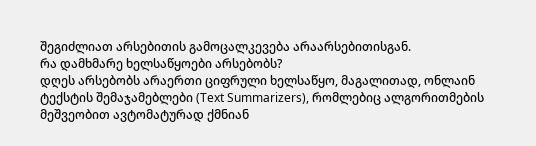შეგიძლიათ არსებითის გამოცალკევება არაარსებითისგან.
რა დამხმარე ხელსაწყოები არსებობს?
დღეს არსებობს არაერთი ციფრული ხელსაწყო, მაგალითად, ონლაინ ტექსტის შემაჯამებლები (Text Summarizers), რომლებიც ალგორითმების მეშვეობით ავტომატურად ქმნიან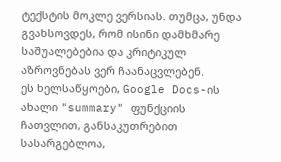ტექსტის მოკლე ვერსიას. თუმცა, უნდა გვახსოვდეს, რომ ისინი დამხმარე საშუალებებია და კრიტიკულ აზროვნებას ვერ ჩაანაცვლებენ.
ეს ხელსაწყოები, Google Docs-ის ახალი "summary" ფუნქციის ჩათვლით, განსაკუთრებით სასარგებლოა,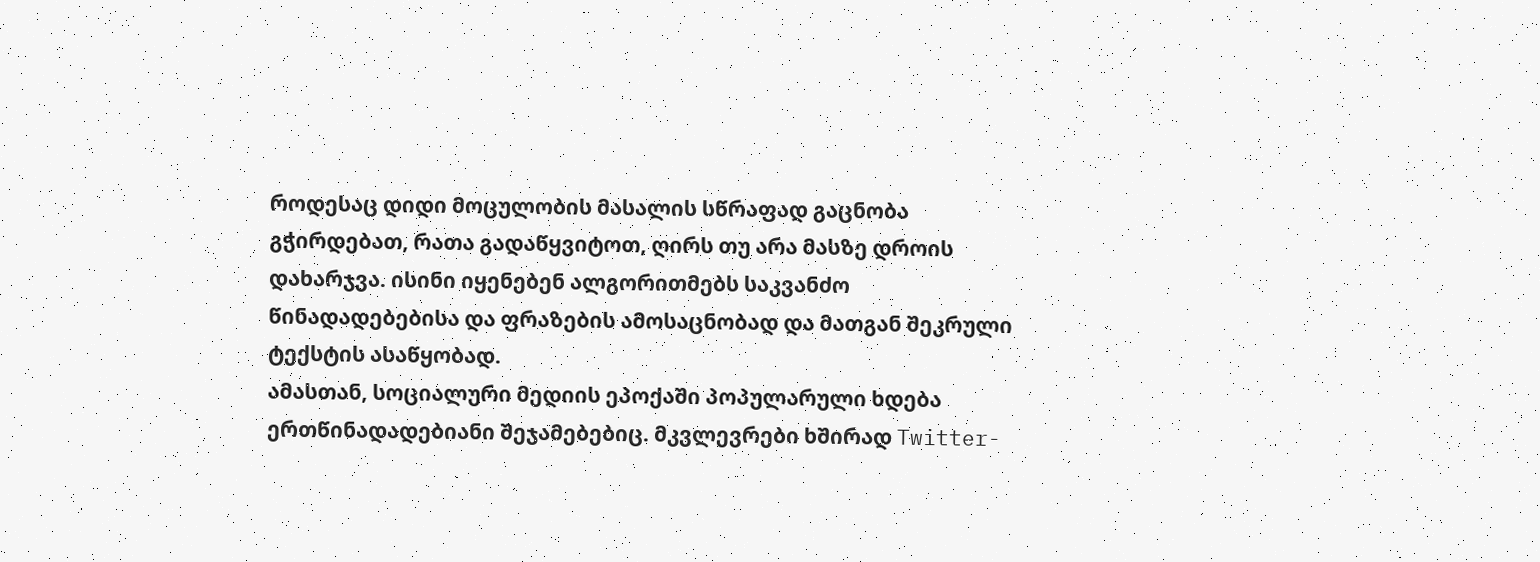როდესაც დიდი მოცულობის მასალის სწრაფად გაცნობა გჭირდებათ, რათა გადაწყვიტოთ, ღირს თუ არა მასზე დროის დახარჯვა. ისინი იყენებენ ალგორითმებს საკვანძო წინადადებებისა და ფრაზების ამოსაცნობად და მათგან შეკრული ტექსტის ასაწყობად.
ამასთან, სოციალური მედიის ეპოქაში პოპულარული ხდება ერთწინადადებიანი შეჯამებებიც. მკვლევრები ხშირად Twitter-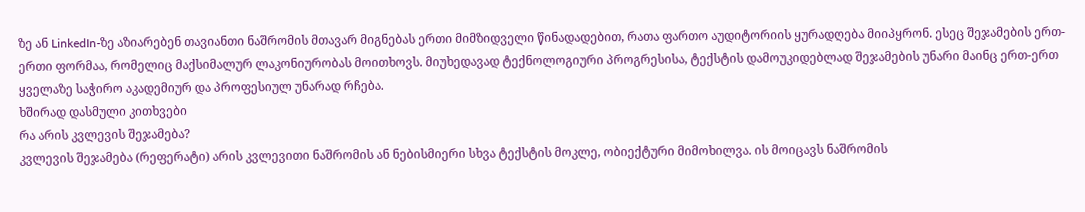ზე ან LinkedIn-ზე აზიარებენ თავიანთი ნაშრომის მთავარ მიგნებას ერთი მიმზიდველი წინადადებით, რათა ფართო აუდიტორიის ყურადღება მიიპყრონ. ესეც შეჯამების ერთ-ერთი ფორმაა, რომელიც მაქსიმალურ ლაკონიურობას მოითხოვს. მიუხედავად ტექნოლოგიური პროგრესისა, ტექსტის დამოუკიდებლად შეჯამების უნარი მაინც ერთ-ერთ ყველაზე საჭირო აკადემიურ და პროფესიულ უნარად რჩება.
ხშირად დასმული კითხვები
რა არის კვლევის შეჯამება?
კვლევის შეჯამება (რეფერატი) არის კვლევითი ნაშრომის ან ნებისმიერი სხვა ტექსტის მოკლე, ობიექტური მიმოხილვა. ის მოიცავს ნაშრომის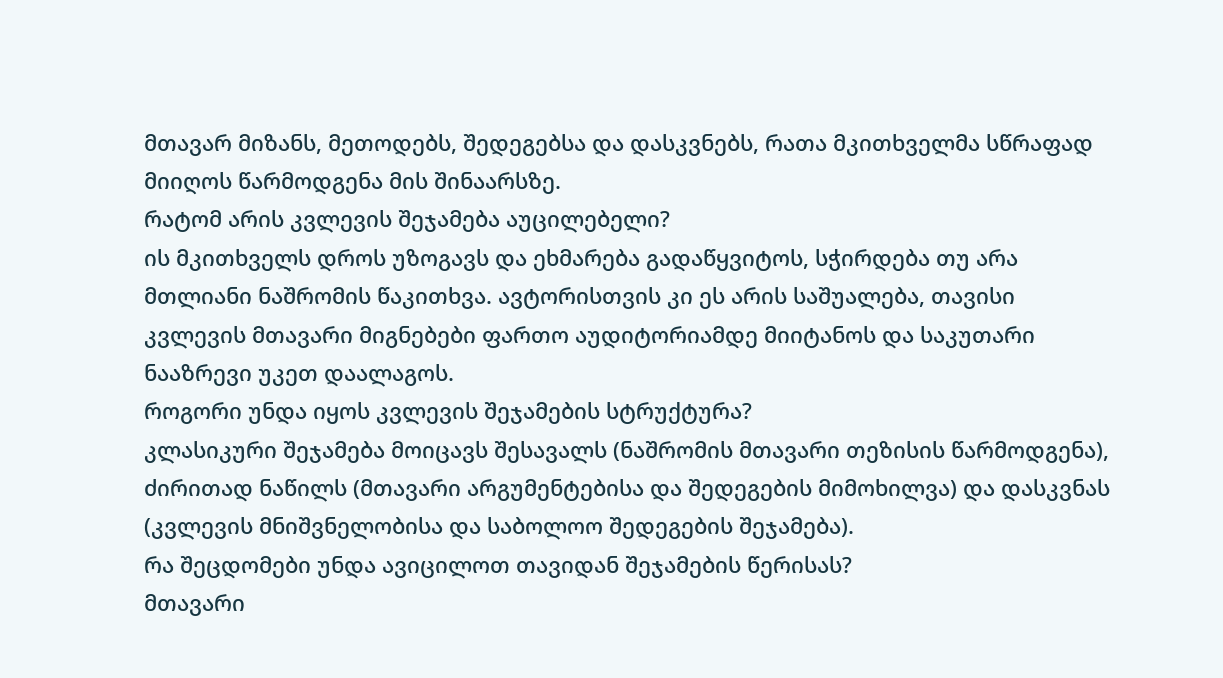მთავარ მიზანს, მეთოდებს, შედეგებსა და დასკვნებს, რათა მკითხველმა სწრაფად მიიღოს წარმოდგენა მის შინაარსზე.
რატომ არის კვლევის შეჯამება აუცილებელი?
ის მკითხველს დროს უზოგავს და ეხმარება გადაწყვიტოს, სჭირდება თუ არა მთლიანი ნაშრომის წაკითხვა. ავტორისთვის კი ეს არის საშუალება, თავისი კვლევის მთავარი მიგნებები ფართო აუდიტორიამდე მიიტანოს და საკუთარი ნააზრევი უკეთ დაალაგოს.
როგორი უნდა იყოს კვლევის შეჯამების სტრუქტურა?
კლასიკური შეჯამება მოიცავს შესავალს (ნაშრომის მთავარი თეზისის წარმოდგენა), ძირითად ნაწილს (მთავარი არგუმენტებისა და შედეგების მიმოხილვა) და დასკვნას (კვლევის მნიშვნელობისა და საბოლოო შედეგების შეჯამება).
რა შეცდომები უნდა ავიცილოთ თავიდან შეჯამების წერისას?
მთავარი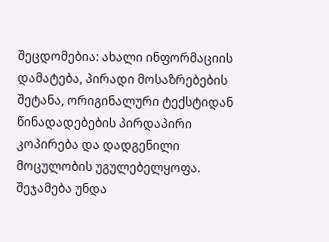შეცდომებია: ახალი ინფორმაციის დამატება, პირადი მოსაზრებების შეტანა, ორიგინალური ტექსტიდან წინადადებების პირდაპირი კოპირება და დადგენილი მოცულობის უგულებელყოფა. შეჯამება უნდა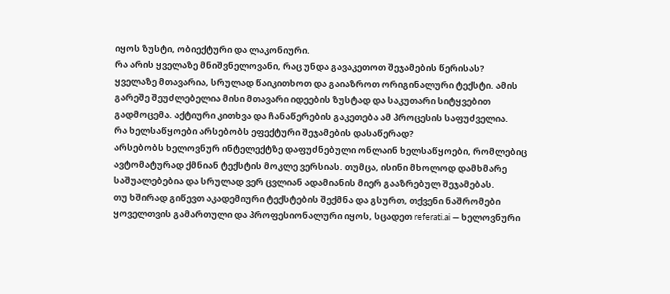იყოს ზუსტი, ობიექტური და ლაკონიური.
რა არის ყველაზე მნიშვნელოვანი, რაც უნდა გავაკეთოთ შეჯამების წერისას?
ყველაზე მთავარია, სრულად წაიკითხოთ და გაიაზროთ ორიგინალური ტექსტი. ამის გარეშე შეუძლებელია მისი მთავარი იდეების ზუსტად და საკუთარი სიტყვებით გადმოცემა. აქტიური კითხვა და ჩანაწერების გაკეთება ამ პროცესის საფუძველია.
რა ხელსაწყოები არსებობს ეფექტური შეჯამების დასაწერად?
არსებობს ხელოვნურ ინტელექტზე დაფუძნებული ონლაინ ხელსაწყოები, რომლებიც ავტომატურად ქმნიან ტექსტის მოკლე ვერსიას. თუმცა, ისინი მხოლოდ დამხმარე საშუალებებია და სრულად ვერ ცვლიან ადამიანის მიერ გააზრებულ შეჯამებას.
თუ ხშირად გიწევთ აკადემიური ტექსტების შექმნა და გსურთ, თქვენი ნაშრომები ყოველთვის გამართული და პროფესიონალური იყოს, სცადეთ referati.ai — ხელოვნური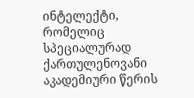ინტელექტი, რომელიც სპეციალურად ქართულენოვანი აკადემიური წერის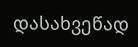დასახვეწად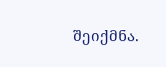შეიქმნა.